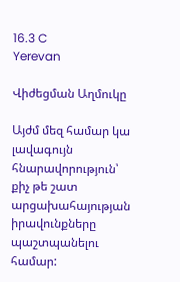16.3 C
Yerevan

Վիժեցման Աղմուկը

Այժմ մեզ համար կա լավագույն հնարավորություն՝ քիչ թե շատ արցախահայության իրավունքները պաշտպանելու համար: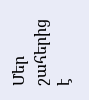Մեր շահերից է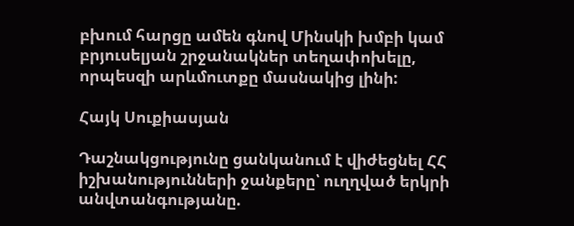բխում հարցը ամեն գնով Մինսկի խմբի կամ բրյուսելյան շրջանակներ տեղափոխելը, որպեսզի արևմուտքը մասնակից լինի:

Հայկ Սուքիասյան

Դաշնակցությունը ցանկանում է վիժեցնել ՀՀ իշխանությունների ջանքերը՝ ուղղված երկրի անվտանգությանը.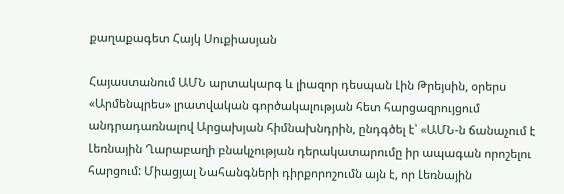քաղաքագետ Հայկ Սուքիասյան

Հայաստանում ԱՄՆ արտակարգ և լիազոր դեսպան Լին Թրեյսին, օրերս «Արմենպրես» լրատվական գործակալության հետ հարցազրույցում անդրադառնալով Արցախյան հիմնախնդրին, ընդգծել է՝ «ԱՄՆ‑ն ճանաչում է Լեռնային Ղարաբաղի բնակչության դերակատարումը իր ապագան որոշելու հարցում: Միացյալ Նահանգների դիրքորոշումն այն է, որ Լեռնային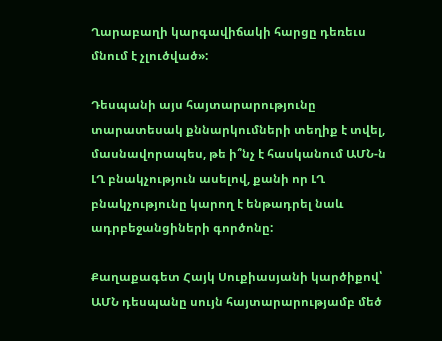Ղարաբաղի կարգավիճակի հարցը դեռեւս մնում է չլուծված»:

Դեսպանի այս հայտարարությունը տարատեսակ քննարկումների տեղիք է տվել, մասնավորապես, թե ի՞նչ է հասկանում ԱՄՆ‑ն ԼՂ բնակչություն ասելով, քանի որ ԼՂ բնակչությունը կարող է ենթադրել նաև ադրբեջանցիների գործոնը:

Քաղաքագետ Հայկ Սուքիասյանի կարծիքով՝ ԱՄՆ դեսպանը սույն հայտարարությամբ մեծ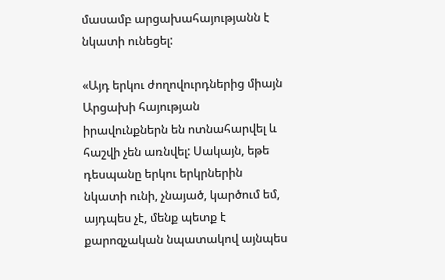մասամբ արցախահայությանն է նկատի ունեցել:

«Այդ երկու ժողովուրդներից միայն Արցախի հայության իրավունքներն են ոտնահարվել և հաշվի չեն առնվել: Սակայն, եթե դեսպանը երկու երկրներին նկատի ունի, չնայած, կարծում եմ, այդպես չէ, մենք պետք է քարոզչական նպատակով այնպես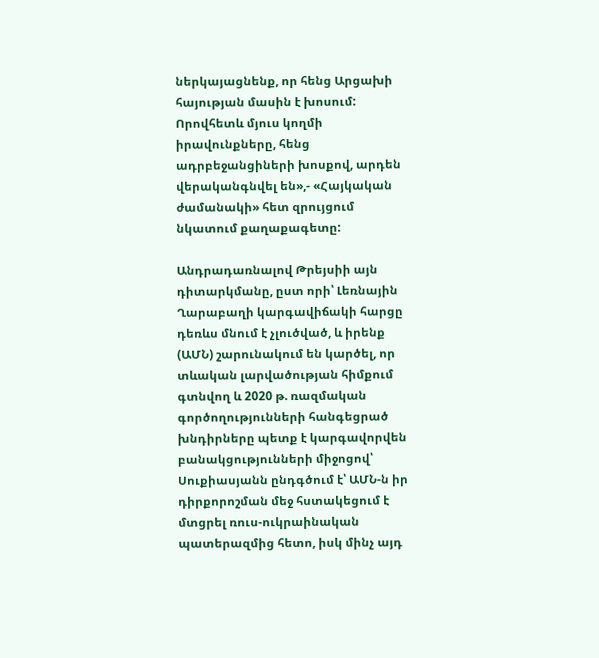ներկայացնենք, որ հենց Արցախի հայության մասին է խոսում: Որովհետև մյուս կողմի իրավունքները, հենց ադրբեջանցիների խոսքով, արդեն վերականգնվել են»,- «Հայկական ժամանակի» հետ զրույցում նկատում քաղաքագետը:

Անդրադառնալով Թրեյսիի այն դիտարկմանը, ըստ որի՝ Լեռնային Ղարաբաղի կարգավիճակի հարցը դեռևս մնում է չլուծված, և իրենք (ԱՄՆ) շարունակում են կարծել, որ տևական լարվածության հիմքում գտնվող և 2020 թ. ռազմական գործողությունների հանգեցրած խնդիրները պետք է կարգավորվեն բանակցությունների միջոցով՝ Սուքիասյանն ընդգծում է՝ ԱՄՆ‑ն իր դիրքորոշման մեջ հստակեցում է մտցրել ռուս-ուկրաինական պատերազմից հետո, իսկ մինչ այդ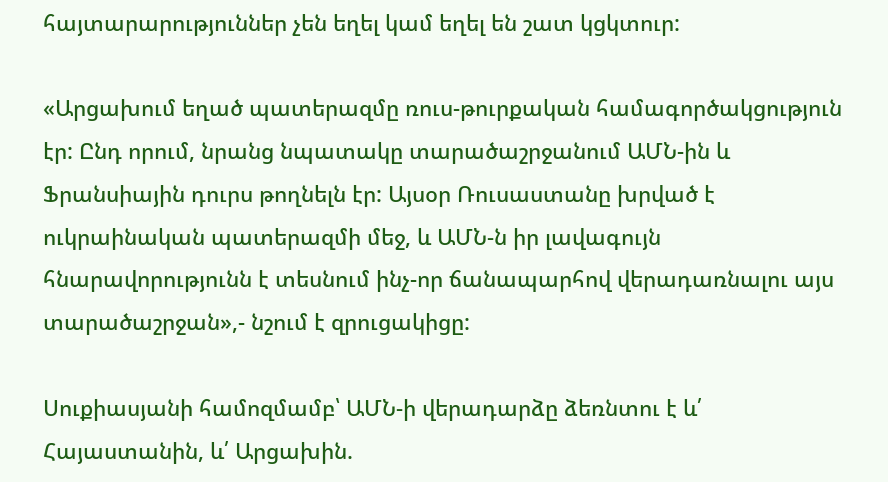հայտարարություններ չեն եղել կամ եղել են շատ կցկտուր:

«Արցախում եղած պատերազմը ռուս-թուրքական համագործակցություն էր: Ընդ որում, նրանց նպատակը տարածաշրջանում ԱՄՆ-ին և Ֆրանսիային դուրս թողնելն էր: Այսօր Ռուսաստանը խրված է ուկրաինական պատերազմի մեջ, և ԱՄՆ‑ն իր լավագույն հնարավորությունն է տեսնում ինչ-որ ճանապարհով վերադառնալու այս տարածաշրջան»,- նշում է զրուցակիցը:

Սուքիասյանի համոզմամբ՝ ԱՄՆ‑ի վերադարձը ձեռնտու է և՛ Հայաստանին, և՛ Արցախին.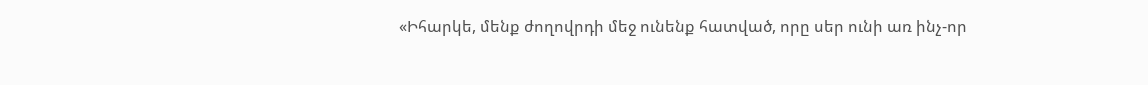«Իհարկե, մենք ժողովրդի մեջ ունենք հատված, որը սեր ունի առ ինչ-որ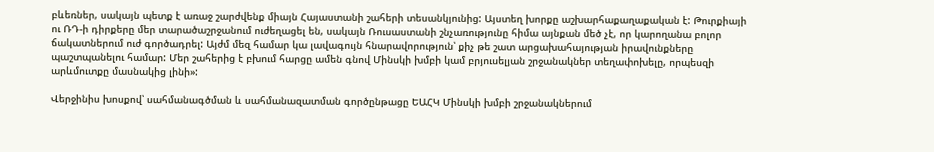բևեռներ, սակայն պետք է առաջ շարժվենք միայն Հայաստանի շահերի տեսանկյունից: Այստեղ խորքը աշխարհաքաղաքական է: Թուրքիայի ու ՌԴ‑ի դիրքերը մեր տարածաշրջանում ուժեղացել են, սակայն Ռուսաստանի շնչառությունը հիմա այնքան մեծ չէ, որ կարողանա բոլոր ճակատներում ուժ գործադրել: Այժմ մեզ համար կա լավագույն հնարավորություն՝ քիչ թե շատ արցախահայության իրավունքները պաշտպանելու համար: Մեր շահերից է բխում հարցը ամեն գնով Մինսկի խմբի կամ բրյուսելյան շրջանակներ տեղափոխելը, որպեսզի արևմուտքը մասնակից լինի»:

Վերջինիս խոսքով՝ սահմանագծման և սահմանազատման գործընթացը ԵԱՀԿ Մինսկի խմբի շրջանակներում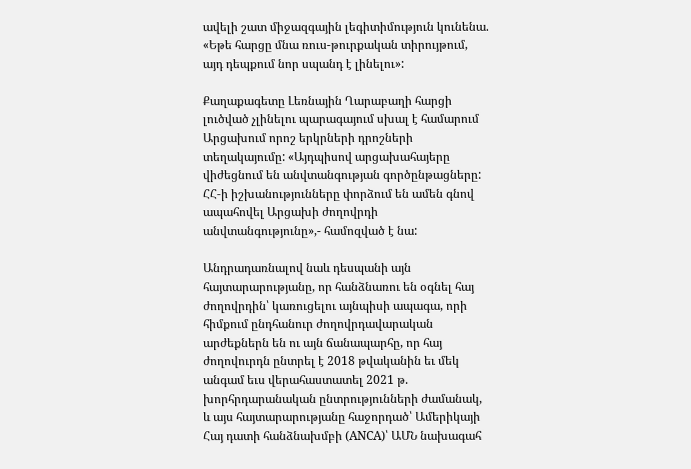ավելի շատ միջազգային լեգիտիմություն կունենա. «Եթե հարցը մնա ռուս-թուրքական տիրույթում, այդ դեպքում նոր սպանդ է լինելու»:

Քաղաքագետը Լեռնային Ղարաբաղի հարցի լուծված չլինելու պարագայում սխալ է համարում Արցախում որոշ երկրների դրոշների տեղակայումը: «Այդպիսով արցախահայերը վիժեցնում են անվտանգության գործընթացները: ՀՀ‑ի իշխանությունները փորձում են ամեն գնով ապահովել Արցախի ժողովրդի անվտանգությունը»,- համոզված է նա:

Անդրադառնալով նաև դեսպանի այն հայտարարությանը, որ հանձնառու են օգնել հայ ժողովրդին՝ կառուցելու այնպիսի ապագա, որի հիմքում ընդհանուր ժողովրդավարական արժեքներն են ու այն ճանապարհը, որ հայ ժողովուրդն ընտրել է 2018 թվականին եւ մեկ անգամ եւս վերահաստատել 2021 թ. խորհրդարանական ընտրությունների ժամանակ, և այս հայտարարությանը հաջորդած՝ Ամերիկայի Հայ դատի հանձնախմբի (ANCA)՝ ԱՄՆ նախագահ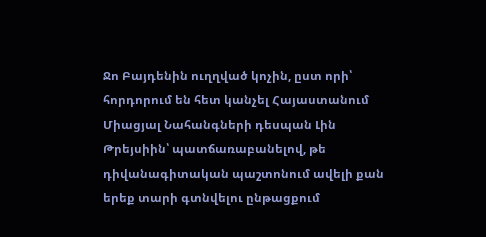Ջո Բայդենին ուղղված կոչին, ըստ որի՝ հորդորում են հետ կանչել Հայաստանում Միացյալ Նահանգների դեսպան Լին Թրեյսիին՝ պատճառաբանելով, թե դիվանագիտական պաշտոնում ավելի քան երեք տարի գտնվելու ընթացքում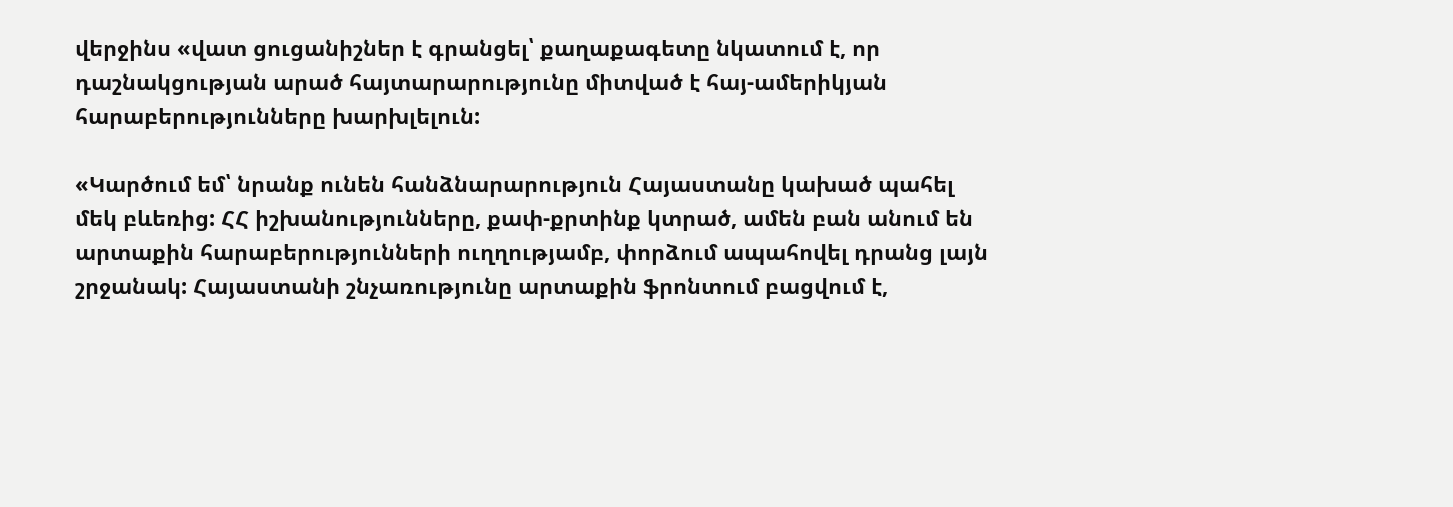վերջինս «վատ ցուցանիշներ է գրանցել՝ քաղաքագետը նկատում է, որ դաշնակցության արած հայտարարությունը միտված է հայ-ամերիկյան հարաբերությունները խարխլելուն:

«Կարծում եմ՝ նրանք ունեն հանձնարարություն Հայաստանը կախած պահել մեկ բևեռից: ՀՀ իշխանությունները, քափ-քրտինք կտրած, ամեն բան անում են արտաքին հարաբերությունների ուղղությամբ, փորձում ապահովել դրանց լայն շրջանակ: Հայաստանի շնչառությունը արտաքին ֆրոնտում բացվում է,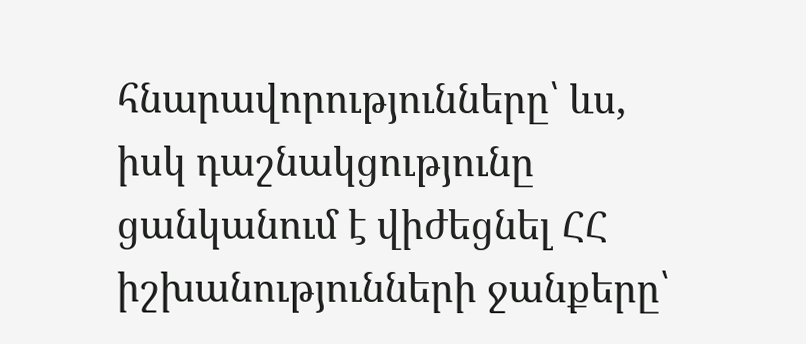հնարավորությունները՝ ևս, իսկ դաշնակցությունը ցանկանում է վիժեցնել ՀՀ իշխանությունների ջանքերը՝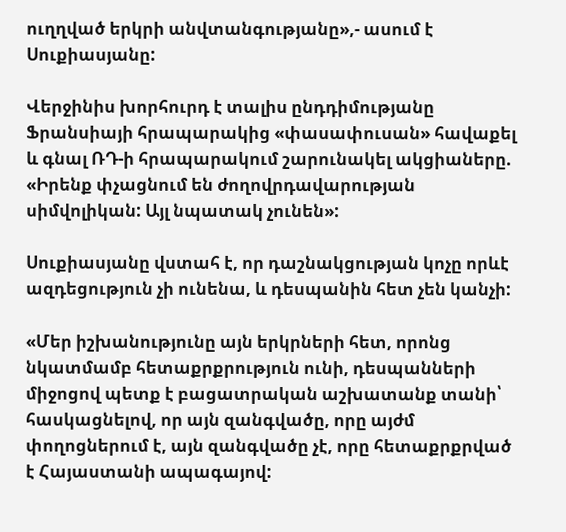ուղղված երկրի անվտանգությանը»,- ասում է Սուքիասյանը:

Վերջինիս խորհուրդ է տալիս ընդդիմությանը Ֆրանսիայի հրապարակից «փասափուսան» հավաքել և գնալ ՌԴ‑ի հրապարակում շարունակել ակցիաները. «Իրենք փչացնում են ժողովրդավարության սիմվոլիկան: Այլ նպատակ չունեն»:

Սուքիասյանը վստահ է, որ դաշնակցության կոչը որևէ ազդեցություն չի ունենա, և դեսպանին հետ չեն կանչի:

«Մեր իշխանությունը այն երկրների հետ, որոնց նկատմամբ հետաքրքրություն ունի, դեսպանների միջոցով պետք է բացատրական աշխատանք տանի՝ հասկացնելով, որ այն զանգվածը, որը այժմ փողոցներում է, այն զանգվածը չէ, որը հետաքրքրված է Հայաստանի ապագայով: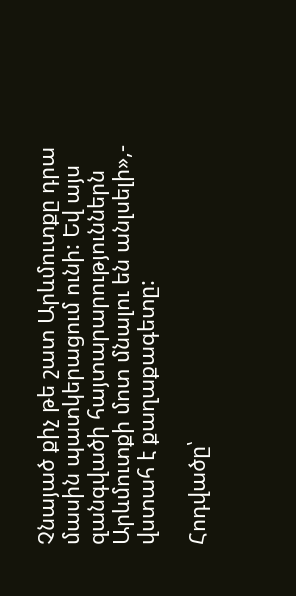Չնայած քիչ թե շատ Արևմուտքը դրա մասին պատկերացում ունի: Եվ այս զանգվածի հայտարարություններն Արևմուտքի մոտ մնալու են անլսելի»,- վստահ է քաղաքագետը:

Հոդվածը՝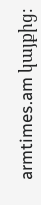armtimes.am կայքից։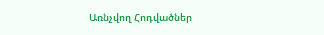Առնչվող Հոդվածներ